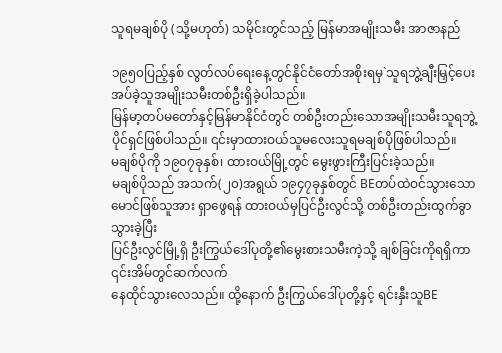သူရမချစ်ပို (သို့မဟုတ်) သမိုင်းတွင်သည့် မြန်မာအမျိုးသမီး အာဇာနည်

၁၉၅၀ပြည့်နှစ် လွတ်လပ်ရေးနေ့တွင်နိုင်ငံတော်အစိုးရမှ`သူရဘွဲ့ချီးမြှင့်ပေးအပ်ခဲ့သူအမျိုးသမီးတစ်ဦးရှိခဲ့ပါသည်။
မြန်မာ့တပ်မတော်နှင့်မြန်မာနိုင်ငံတွင် တစ်ဦးတည်းသောအမျိုးသမီးသူရဘွဲ့ပိုင်ရှင်ဖြစ်ပါသည်။ ၎င်းမှာထားဝယ်သူမလေးသူရမချစ်ပိုဖြစ်ပါသည်။
မချစ်ပိုကို ၁၉၀၇ခုနှစ်၊ ထားဝယ်မြို့တွင် မွေးဖွားကြီးပြင်းခဲ့သည်။
မချစ်ပိုသည် အသက်(၂၀)အရွယ် ၁၉၄၇ခုနှစ်တွင် BEတပ်ထဲဝင်သွားသော မောင်ဖြစ်သူအား ရှာဖွေရန် ထားဝယ်မှပြင်ဦးလွင်သို့ တစ်ဦးတည်းထွက်ခွာသွားခဲ့ပြီး
ပြင်ဦးလွင်မြို့ရှိ ဦးကြွယ်ဒေါ်ပုတို့၏မွေးစားသမီးကဲ့သို့ ချစ်ခြင်းကိုရရှိကာ ၎င်းအိမ်တွင်ဆက်လက်
နေထိုင်သွားလေသည်။ ထို့နောက် ဦးကြွယ်ဒေါ်ပုတို့နှင့် ရင်းနှီးသူBE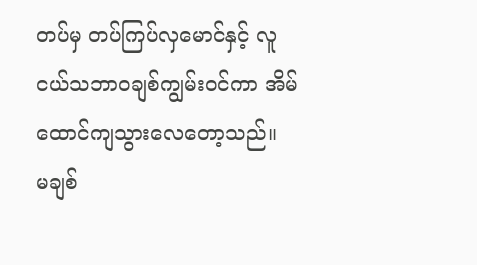တပ်မှ တပ်ကြပ်လှမောင်နှင့် လူငယ်သဘာဝချစ်ကျွမ်းဝင်ကာ အိမ်ထောင်ကျသွားလေတော့သည်။
မချစ်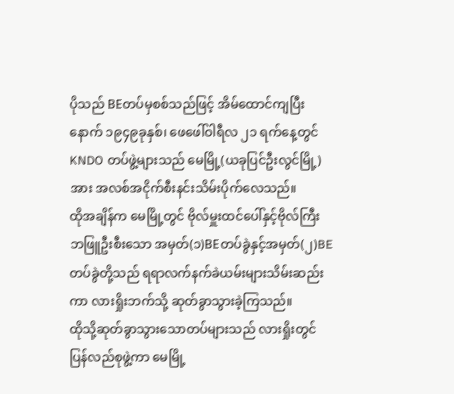ပိုသည် BEတပ်မှစစ်သည်ဖြင့် အိမ်ထောင်ကျပြီးနောက် ၁၉၄၉ခုနှစ်၊ ဖေဖေါ်ဝါရီလ ၂၁ ရက်နေ့တွင် KNDO တပ်ဖွဲ့များသည် မေမြို့(ယခုပြင်ဦးလွင်မြို့)အား အလစ်အငိုက်စီးနင်းသိမ်းပိုက်လေသည်။
ထိုအချိန်က မေမြို့တွင် ဗိုလ်မှူးထင်ပေါ်နှင့်ဗိုလ်ကြီးဘဖြူဦးစီးသော အမှတ်(၁)BEတပ်ခွဲနှင့်အမှတ်(၂)BEတပ်ခွဲတို့သည် ရရာလက်နက်ခဲယမ်းများသိမ်းဆည်းကာ လားရှိုးဘက်သို့ ဆုတ်ခွာသွားခဲ့ကြသည်။
ထိုသို့ဆုတ်ခွာသွားသောတပ်များသည် လားရှိုးတွင် ပြန်လည်စုဖွဲ့ကာ မေမြို့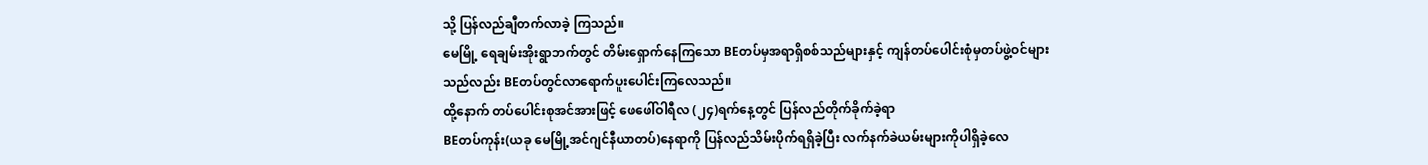သို့ ပြန်လည်ချီတက်လာခဲ့ ကြသည်။
မေမြို့ ရေချမ်းအိုးရွာဘက်တွင် တိမ်းရှောက်နေကြသော BEတပ်မှအရာရှိစစ်သည်များနှင့် ကျန်တပ်ပေါင်းစုံမှတပ်ဖွဲ့ဝင်များသည်လည်း BEတပ်တွင်လာရောက်ပူးပေါင်းကြလေသည်။
ထို့နောက် တပ်ပေါင်းစုအင်အားဖြင့် ဖေဖေါ်ဝါရီလ (၂၄)ရက်နေ့တွင် ပြန်လည်တိုက်ခိုက်ခဲ့ရာ
BEတပ်ကုန်း(ယခု မေမြို့အင်ဂျင်နီယာတပ်)နေရာကို ပြန်လည်သိမ်းပိုက်ရရှိခဲ့ပြီး လက်နက်ခဲယမ်းများကိုပါရှိခဲ့လေ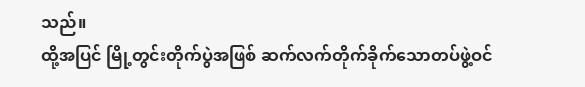သည်။
ထို့အပြင် မြို့တွင်းတိုက်ပွဲအဖြစ် ဆက်လက်တိုက်ခိုက်သောတပ်ဖွဲ့ဝင်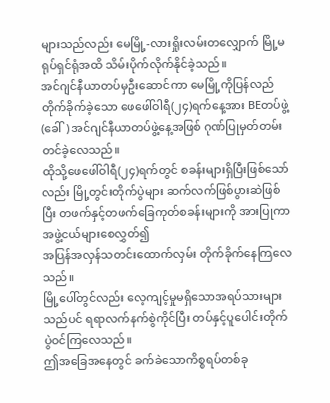များသည်လည်း မေမြို့-လားရှိုးလမ်းတလျှောက် မြို့မရုပ်ရှင်ရုံအထိ သိမ်းပိုက်လိုက်နိုင်ခဲ့သည်။
အင်ဂျင်နီယာတပ်မှဦးဆောင်ကာ မေမြို့ကိုပြန်လည်တိုက်ခိုက်ခဲ့သော ဖေဖေါ်ဝါရီ(၂၄)ရက်နေ့အား BEတပ်ဖွဲ့(ခေါ်) အင်ဂျင်နီယာတပ်ဖွဲ့နေ့အဖြစ် ဂုဏ်ပြုမှတ်တမ်းတင်ခဲ့လေသည်။
ထိုသို့ဖေဖေါ်ဝါရီ(၂၄)ရက်တွင် စခန်းများရှိပြီးဖြစ်သော်လည်း မြို့တွင်းတိုက်ပွဲများ ဆက်လက်ဖြစ်ပွားဆဲဖြစ်ပြီး တဖက်နှင့်တဖက်ခြေကုတ်စခန်းများကို အားပြုကာအဖွဲ့ငယ်များစေလွှတ်၍
အပြန်အလှန်သတင်းထောက်လှမ်း တိုက်ခိုက်နေကြလေသည်။
မြို့ပေါ်တွင်လည်း လေ့ကျင့်မှုမရှိသောအရပ်သားများသည်ပင် ရရာလက်နက်စွဲကိုင်ပြီး တပ်နှင့်ပူပေါင်းတိုက်ပွဲဝင်ကြလေသည်။
ဤအခြေအနေတွင် ခက်ခဲသောကိစ္စရပ်တစ်ခု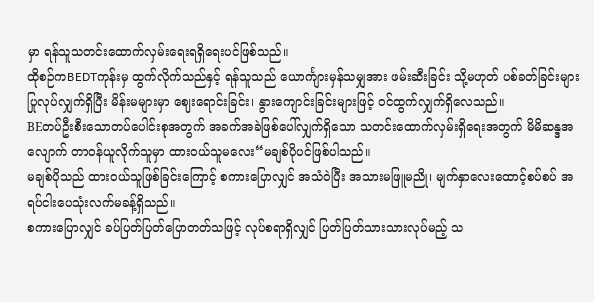မှာ ရန်သူသတင်းထောက်လှမ်းရေးရရှိရေးပင်ဖြစ်သည်။
ထိုစဉ်ကBEDTကုန်းမှ ထွက်လိုက်သည်နှင့် ရန်သူသည် ယောင်္ကျားမှန်သမျှအား ဖမ်းဆီးခြင်း သို့မဟုတ် ပစ်ခတ်ခြင်းများ ပြုလုပ်လျှက်ရှိပြီး မိန်းမများမှာ ဈေးရောင်းခြင်း၊ နွားကျောင်းခြင်းများဖြင့် ဝင်ထွက်လျှက်ရှိလေသည်။
BEတပ်ဦးစီးသောတပ်ပေါင်းစုအတွက် အခက်အခဲဖြစ်ပေါ်လျှက်ရှိသော သတင်းထောက်လှမ်းရှိရေးအတွက် မိမိဆန္ဒအလျောက် တာဝန်ယူလိုက်သူမှာ ထားဝယ်သူမလေး“မချစ်ပိုပင်ဖြစ်ပါသည်။
မချစ်ပိုသည် ထားဝယ်သူဖြစ်ခြင်းကြောင့် စကားပြောလျှင် အသံဝဲပြီး အသားမဖြူမညို၊ မျက်နှာလေးထောင့်စပ်စပ် အရပ်ငါးပေသုံးလက်မခန့်ရှိသည်။
စကားပြောလျှင် ခပ်ပြတ်ပြတ်ပြောတတ်သဖြင့် လုပ်စရာရှိလျှင် ပြတ်ပြတ်သားသားလုပ်မည့် သ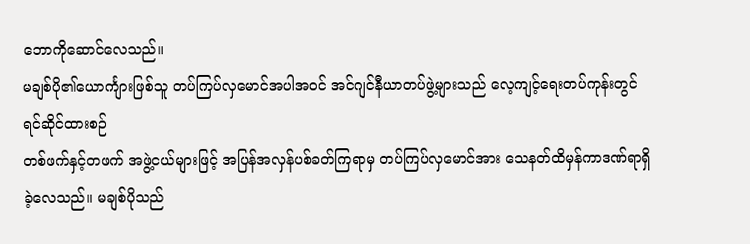ဘောကိုဆောင်လေသည်။
မချစ်ပို၏ယောင်္ကျားဖြစ်သူ တပ်ကြပ်လှမောင်အပါအဝင် အင်ဂျင်နီယာတပ်ဖွဲ့များသည် လေ့ကျင့်ရေးတပ်ကုန်းတွင် ရင်ဆိုင်ထားစဉ်
တစ်ဖက်နှင့်တဖက် အဖွဲ့ငယ်များဖြင့် အပြန်အလှန်ပစ်ခတ်ကြရာမှ တပ်ကြပ်လှမောင်အား သေနတ်ထိမှန်ကာဒဏ်ရာရှိခဲ့လေသည်။ မချစ်ပိုသည်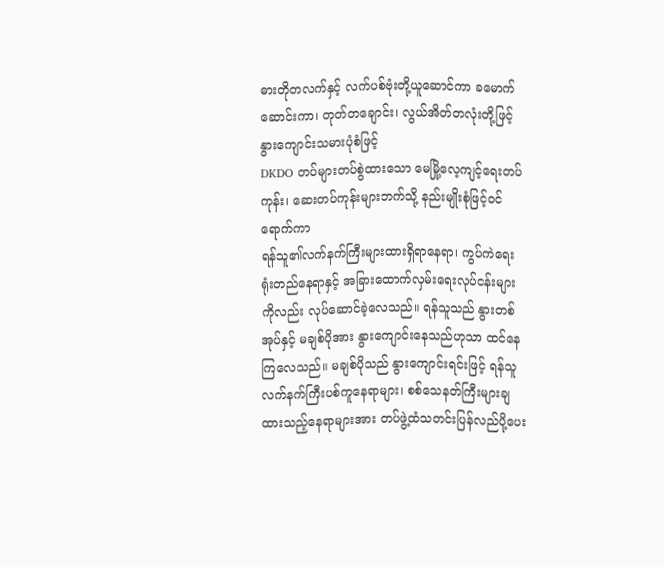ဓားတိုတလက်နှင့် လက်ပစ်ဗုံးတို့ယူဆောင်ကာ ခမောက်ဆောင်းကာ၊ တုတ်တချောင်း၊ လွယ်အိတ်တလုံးတို့ဖြင့် နွားကျောင်းသမားပုံစံဖြင့်
DKDO တပ်များတပ်စွဲထားသော မေမြို့လေ့ကျင့်ရေးတပ်ကုန်း၊ ဆေးတပ်ကုန်းများဘက်သို့ နည်းမျိုးစုံဖြင့်ဝင်ရောက်ကာ
ရန်သူ၏လက်နက်ကြီးများထားရှိရာနေရာ၊ ကွပ်ကဲရေးရုံးတည်နေရာနှင့် အခြားထောက်လှမ်းရေးလုပ်ငန်းများကိုလည်း လုပ်ဆောင်ခဲ့လေသည်။ ရန်သူသည် နွားတစ်အုပ်နှင့် မချစ်ပိုအား နွားကျောင်းနေသည်ဟုသာ ထင်နေကြလေသည်။ မချစ်ပိုသည် နွားကျောင်းရင်းဖြင့် ရန်သူလက်နက်ကြီးပစ်ကူနေရာများ၊ စစ်သေနတ်ကြီးများချထားသည့်နေရာများအား တပ်ဖွဲ့ထံသတင်းပြန်လည်ပို့ပေး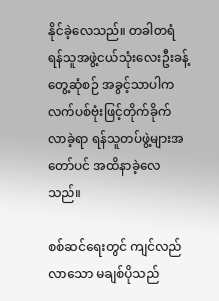နိုင်ခဲ့လေသည်။ တခါတရံရန်သူအဖွဲ့ငယ်သုံးလေးဦးခန့်တွေ့ဆုံစဉ် အခွင့်သာပါက
လက်ပစ်ဗုံးဖြင့်တိုက်ခိုက်လာခဲ့ရာ ရန်သူတပ်ဖွဲ့များအတော်ပင် အထိနာခဲ့လေသည်။

စစ်ဆင်ရေးတွင် ကျင်လည်လာသော မချစ်ပိုသည်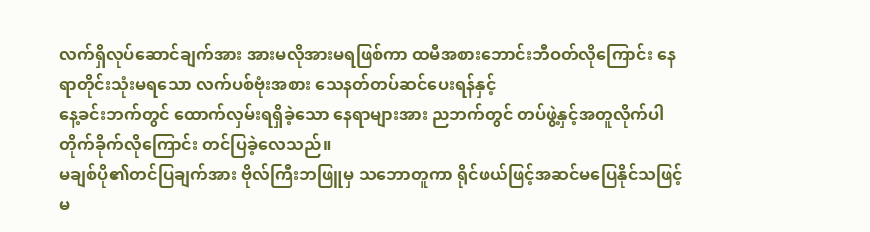လက်ရှိလုပ်ဆောင်ချက်အား အားမလိုအားမရဖြစ်ကာ ထမီအစားဘောင်းဘီဝတ်လိုကြောင်း နေရာတိုင်းသုံးမရသော လက်ပစ်ဗုံးအစား သေနတ်တပ်ဆင်ပေးရန်နှင့်
နေ့ခင်းဘက်တွင် ထောက်လှမ်းရရှိခဲ့သော နေရာများအား ညဘက်တွင် တပ်ဖွဲ့နှင့်အတူလိုက်ပါတိုက်ခိုက်လိုကြောင်း တင်ပြခဲ့လေသည်။
မချစ်ပို၏တင်ပြချက်အား ဗိုလ်ကြီးဘဖြူမှ သဘောတူကာ ရိုင်ဖယ်ဖြင့်အဆင်မပြေနိုင်သဖြင့် မ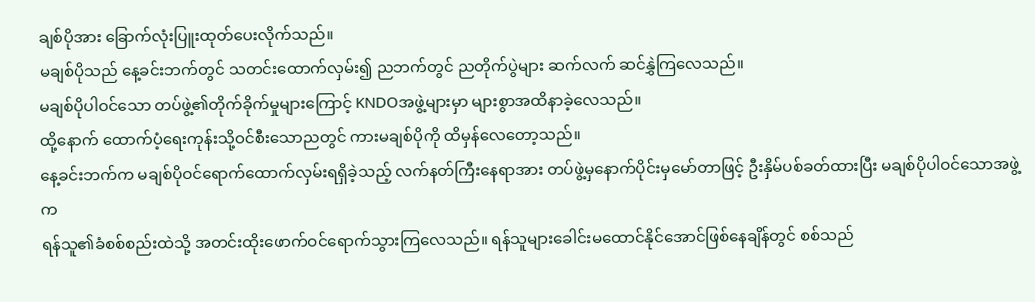ချစ်ပိုအား ခြောက်လုံးပြူးထုတ်ပေးလိုက်သည်။
မချစ်ပိုသည် နေ့ခင်းဘက်တွင် သတင်းထောက်လှမ်း၍ ညဘက်တွင် ညတိုက်ပွဲများ ဆက်လက် ဆင်နွှဲကြလေသည်။
မချစ်ပိုပါဝင်သော တပ်ဖွဲ့၏တိုက်ခိုက်မှုများကြောင့် KNDOအဖွဲ့များမှာ များစွာအထိနာခဲ့လေသည်။
ထို့နောက် ထောက်ပံ့ရေးကုန်းသို့ဝင်စီးသောညတွင် ကားမချစ်ပိုကို ထိမှန်လေတော့သည်။
နေ့ခင်းဘက်က မချစ်ပိုဝင်ရောက်ထောက်လှမ်းရရှိခဲ့သည့် လက်နတ်ကြီးနေရာအား တပ်ဖွဲ့မှနောက်ပိုင်းမှမော်တာဖြင့် ဦးနှိမ်ပစ်ခတ်ထားပြီး မချစ်ပိုပါဝင်သောအဖွဲ့က
ရန်သူ၏ခံစစ်စည်းထဲသို့ အတင်းထိုးဖောက်ဝင်ရောက်သွားကြလေသည်။ ရန်သူများခေါင်းမထောင်နိုင်အောင်ဖြစ်နေချိန်တွင် စစ်သည်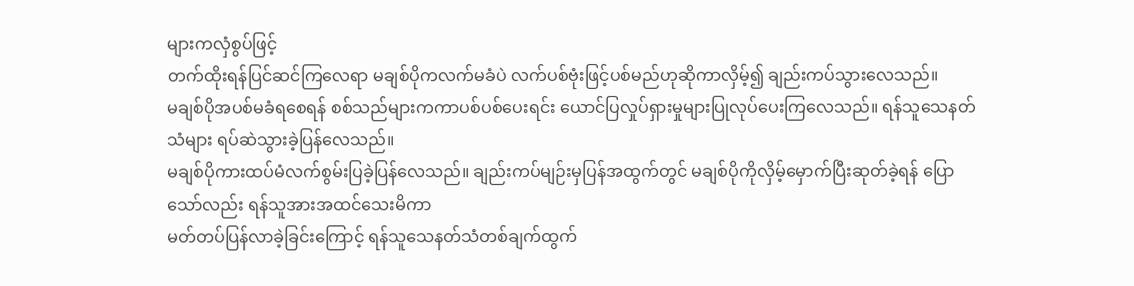များကလှံစွပ်ဖြင့်
တက်ထိုးရန်ပြင်ဆင်ကြလေရာ မချစ်ပိုကလက်မခံပဲ လက်ပစ်ဗုံးဖြင့်ပစ်မည်ဟုဆိုကာလှိမ့်၍ ချည်းကပ်သွားလေသည်။
မချစ်ပိုအပစ်မခံရစေရန် စစ်သည်များကကာပစ်ပစ်ပေးရင်း ယောင်ပြလှုပ်ရှားမှုများပြုလုပ်ပေးကြလေသည်။ ရန်သူသေနတ်သံများ ရပ်ဆဲသွားခဲ့ပြန်လေသည်။
မချစ်ပိုကားထပ်မံလက်စွမ်းပြခဲ့ပြန်လေသည်။ ချည်းကပ်မျဉ်းမှပြန်အထွက်တွင် မချစ်ပိုကိုလှိမ့်မှောက်ပြီးဆုတ်ခဲ့ရန် ပြောသော်လည်း ရန်သူအားအထင်သေးမိကာ
မတ်တပ်ပြန်လာခဲ့ခြင်းကြောင့် ရန်သူသေနတ်သံတစ်ချက်ထွက်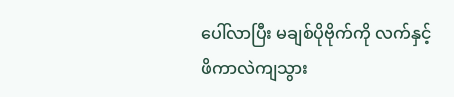ပေါ်လာပြီး မချစ်ပိုဗိုက်ကို လက်နှင့်ဖိကာလဲကျသွား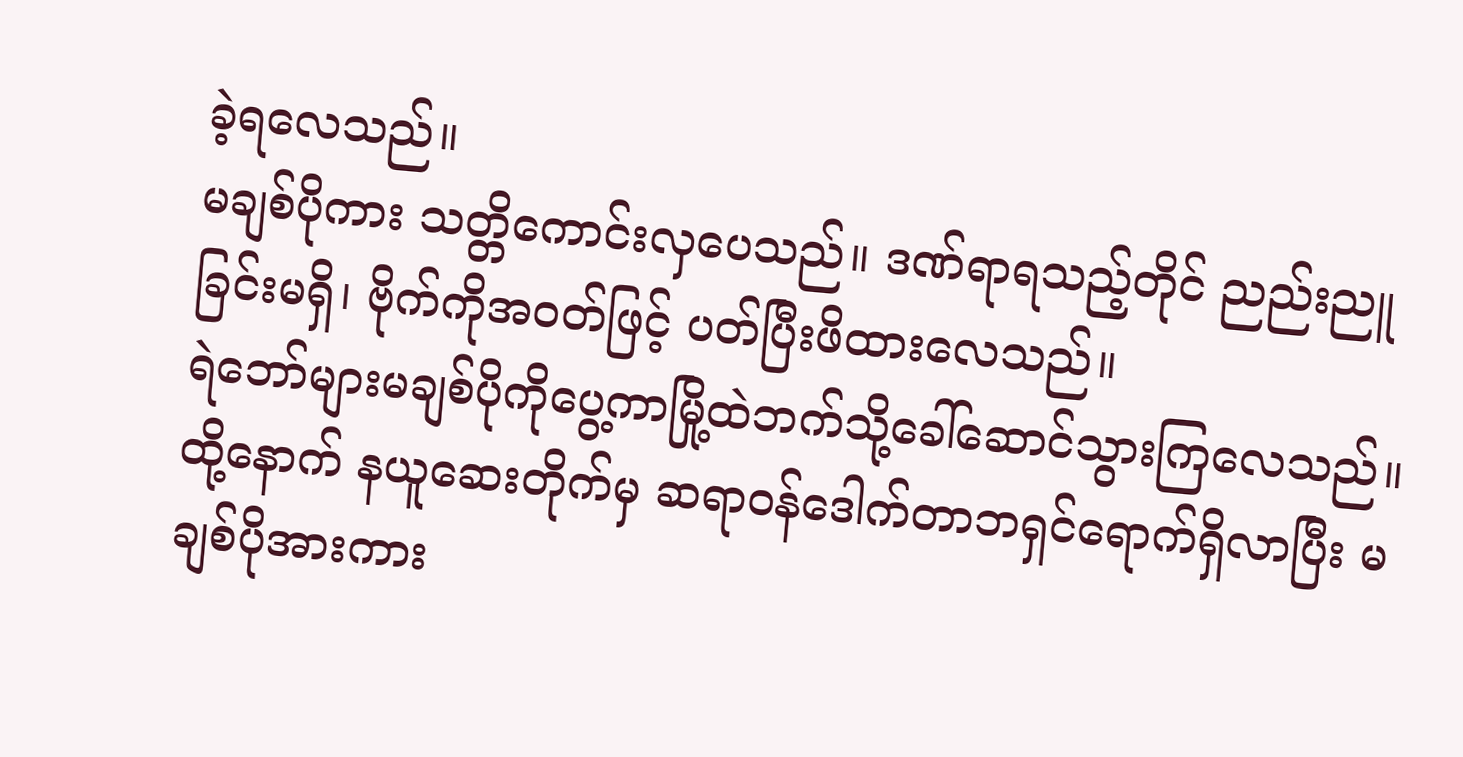ခဲ့ရလေသည်။
မချစ်ပိုကား သတ္တိကောင်းလှပေသည်။ ဒဏ်ရာရသည့်တိုင် ညည်းညူခြင်းမရှိ၊ ဗိုက်ကိုအဝတ်ဖြင့် ပတ်ပြီးဖိထားလေသည်။
ရဲဘော်များမချစ်ပိုကိုပွေ့ကာမြို့ထဲဘက်သို့ခေါ်ဆောင်သွားကြလေသည်။
ထို့နောက် နယူဆေးတိုက်မှ ဆရာဝန်ဒေါက်တာဘရှင်ရောက်ရှိလာပြီး မချစ်ပိုအားကား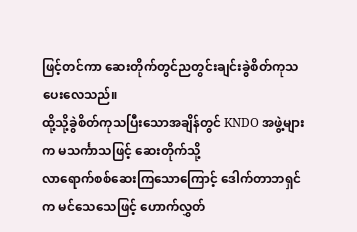ဖြင့်တင်ကာ ဆေးတိုက်တွင်ညတွင်းချင်းခွဲစိတ်ကုသပေးလေသည်။
ထို့သို့ခွဲစိတ်ကုသပြီးသောအချိန်တွင် KNDO အဖွဲ့များက မသင်္ကာသဖြင့် ဆေးတိုက်သို့
လာရောက်စစ်ဆေးကြသောကြောင့် ဒေါက်တာဘရှင်က မင်သေသေဖြင့် ဟောက်လွှတ်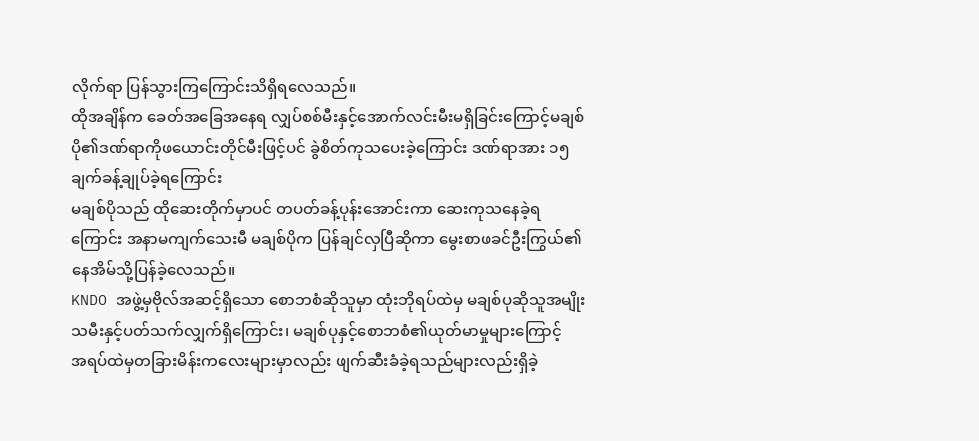လိုက်ရာ ပြန်သွားကြကြောင်းသိရှိရလေသည်။
ထိုအချိန်က ခေတ်အခြေအနေရ လျှပ်စစ်မီးနှင့်အောက်လင်းမီးမရှိခြင်းကြောင့်မချစ်ပို၏ဒဏ်ရာကိုဖယောင်းတိုင်မီးဖြင့်ပင် ခွဲစိတ်ကုသပေးခဲ့ကြောင်း ဒဏ်ရာအား ၁၅ ချက်ခန့်ချုပ်ခဲ့ရကြောင်း
မချစ်ပိုသည် ထိုဆေးတိုက်မှာပင် တပတ်ခန့်ပုန်းအောင်းကာ ဆေးကုသနေခဲ့ရကြောင်း အနာမကျက်သေးမီ မချစ်ပိုက ပြန်ချင်လှပြီဆိုကာ မွေးစာဖခင်ဦးကြွယ်၏နေအိမ်သို့ပြန်ခဲ့လေသည်။
KNDO အဖွဲ့မှဗိုလ်အဆင့်ရှိသော စောဘစံဆိုသူမှာ ထုံးဘိုရပ်ထဲမှ မချစ်ပုဆိုသူအမျိုးသမီးနှင့်ပတ်သက်လျှက်ရှိကြောင်း၊ မချစ်ပုနှင့်စောဘစံ၏ယုတ်မာမှုများကြောင့်
အရပ်ထဲမှတခြားမိန်းကလေးများမှာလည်း ဖျက်ဆီးခံခဲ့ရသည်များလည်းရှိခဲ့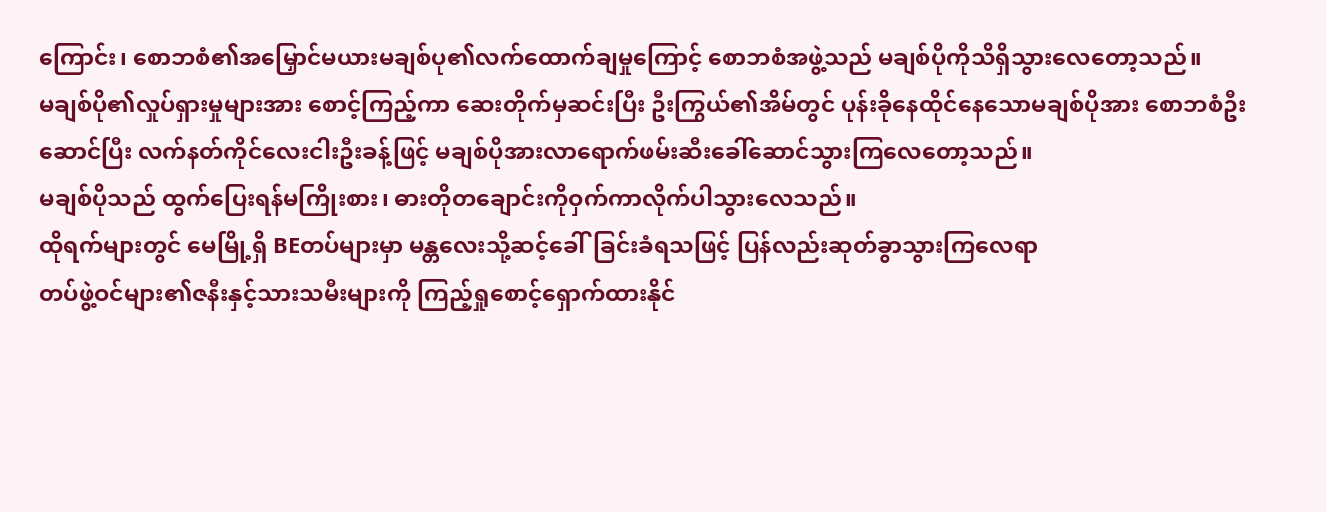ကြောင်း၊ စောဘစံ၏အမြှောင်မယားမချစ်ပု၏လက်ထောက်ချမှုကြောင့် စောဘစံအဖွဲ့သည် မချစ်ပိုကိုသိရှိသွားလေတော့သည်။
မချစ်ပို၏လှုပ်ရှားမှုများအား စောင့်ကြည့်ကာ ဆေးတိုက်မှဆင်းပြီး ဦးကြွယ်၏အိမ်တွင် ပုန်းခိုနေထိုင်နေသောမချစ်ပိုအား စောဘစံဦးဆောင်ပြီး လက်နတ်ကိုင်လေးငါးဦးခန့်ဖြင့် မချစ်ပိုအားလာရောက်ဖမ်းဆီးခေါ်ဆောင်သွားကြလေတော့သည်။
မချစ်ပိုသည် ထွက်ပြေးရန်မကြိုးစား၊ ဓားတိုတချောင်းကိုဝှက်ကာလိုက်ပါသွားလေသည်။
ထိုရက်များတွင် မေမြို့ရှိ BEတပ်များမှာ မန္တလေးသို့ဆင့်ခေါ်ခြင်းခံရသဖြင့် ပြန်လည်းဆုတ်ခွာသွားကြလေရာ
တပ်ဖွဲ့ဝင်များ၏ဇနီးနှင့်သားသမီးများကို ကြည့်ရှုစောင့်ရှောက်ထားနိုင်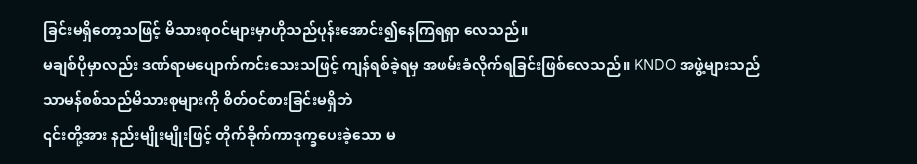ခြင်းမရှိတော့သဖြင့် မိသားစုဝင်များမှာဟိုသည်ပုန်းအောင်း၍နေကြရရှာ လေသည်။
မချစ်ပိုမှာလည်း ဒဏ်ရာမပျောက်ကင်းသေးသဖြင့် ကျန်ရစ်ခဲ့ရမှ အဖမ်းခံလိုက်ရခြင်းဖြစ်လေသည်။ KNDO အဖွဲ့များသည် သာမန်စစ်သည်မိသားစုများကို စိတ်ဝင်စားခြင်းမရှိဘဲ
၎င်းတို့အား နည်းမျိုးမျိုးဖြင့် တိုက်ခိုက်ကာဒုက္ခပေးခဲ့သော မ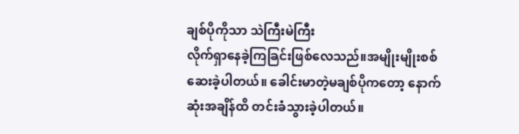ချစ်ပိုကိုသာ သဲကြီးမဲကြီး
လိုက်ရှာနေခဲ့ကြခြင်းဖြစ်လေသည်။အမျိုးမျိုးစစ်ဆေးခဲ့ပါတယ်။ ခေါင်းမာတဲ့မချစ်ပိုကတော့ နောက်ဆုံးအချိန်ထိ တင်းခံသွားခဲ့ပါတယ်။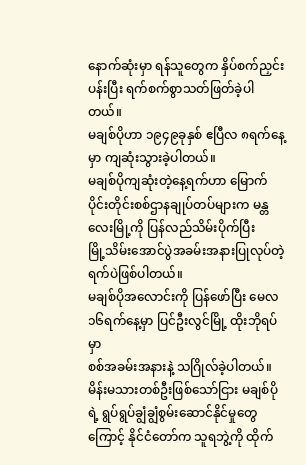နောက်ဆုံးမှာ ရန်သူတွေက နှိပ်စက်ညှင်းပန်းပြီး ရက်စက်စွာသတ်ဖြတ်ခဲ့ပါတယ်။
မချစ်ပိုဟာ ၁၉၄၉ခုနှစ် ဧပြီလ ၈ရက်နေ့မှာ ကျဆုံးသွားခဲ့ပါတယ်။
မချစ်ပိုကျဆုံးတဲ့နေ့ရက်ဟာ မြောက်ပိုင်းတိုင်းစစ်ဌာနချုပ်တပ်များက မန္တလေးမြို့ကို ပြန်လည်သိမ်းပိုက်ပြီး
မြို့သိမ်းအောင်ပွဲအခမ်းအနားပြုလုပ်တဲ့ရက်ပဲဖြစ်ပါတယ်။
မချစ်ပိုအလောင်းကို ပြန်ဖော်ပြီး မေလ ၁၆ရက်နေ့မှာ ပြင်ဦးလွင်မြို့ ထိုးဘိုရပ်မှာ
စစ်အခမ်းအနားနဲ့ သဂြိုလ်ခဲ့ပါတယ်။
မိန်းမသားတစ်ဦးဖြစ်သော်ငြား မချစ်ပိုရဲ့ ရွပ်ရွပ်ချွံချွံစွမ်းဆောင်နိုင်မှုတွေကြောင့် နိုင်ငံတော်က သူရဘွဲ့ကို ထိုက်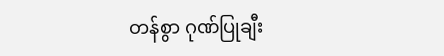တန်စွာ ဂုဏ်ပြုချီး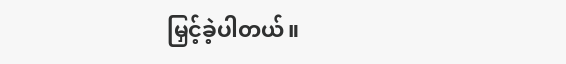မြှင့်ခဲ့ပါတယ်။